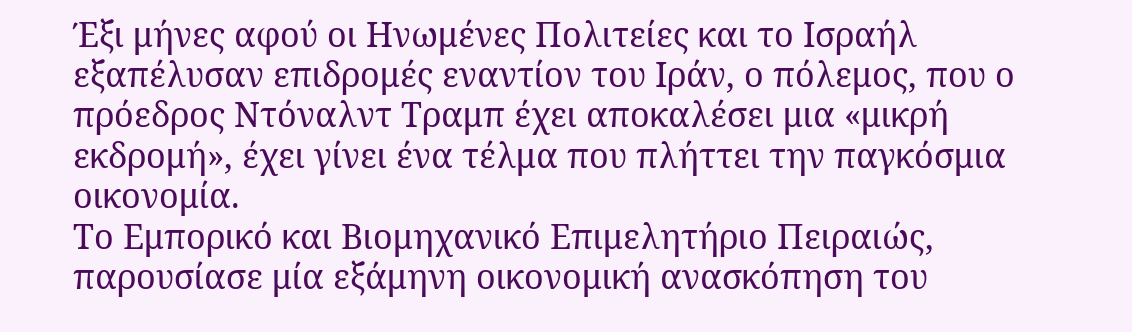Έξι μήνες αφού οι Ηνωμένες Πολιτείες και το Ισραήλ εξαπέλυσαν επιδρομές εναντίον του Ιράν, ο πόλεμος, που ο πρόεδρος Ντόναλντ Τραμπ έχει αποκαλέσει μια «μικρή εκδρομή», έχει γίνει ένα τέλμα που πλήττει την παγκόσμια οικονομία.
Το Εμπορικό και Βιομηχανικό Επιμελητήριο Πειραιώς, παρουσίασε μία εξάμηνη οικονομική ανασκόπηση του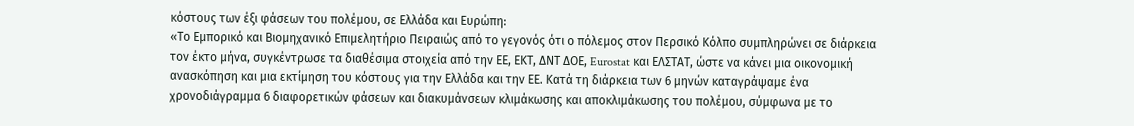κόστους των έξι φάσεων του πολέμου, σε Ελλάδα και Ευρώπη:
«Το Εμπορικό και Βιομηχανικό Επιμελητήριο Πειραιώς από το γεγονός ότι ο πόλεμος στον Περσικό Κόλπο συμπληρώνει σε διάρκεια τον έκτο μήνα, συγκέντρωσε τα διαθέσιμα στοιχεία από την ΕΕ, ΕΚΤ, ΔΝΤ ΔΟΕ, Eurostat και ΕΛΣΤΑΤ, ώστε να κάνει μια οικονομική ανασκόπηση και μια εκτίμηση του κόστους για την Ελλάδα και την ΕΕ. Κατά τη διάρκεια των 6 μηνών καταγράψαμε ένα χρονοδιάγραμμα 6 διαφορετικών φάσεων και διακυμάνσεων κλιμάκωσης και αποκλιμάκωσης του πολέμου, σύμφωνα με το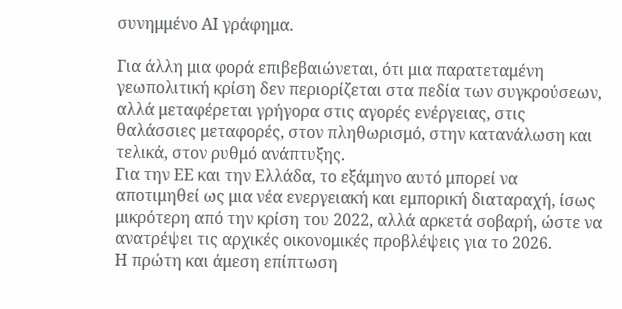συνημμένο ΑΙ γράφημα.

Για άλλη μια φορά επιβεβαιώνεται, ότι μια παρατεταμένη γεωπολιτική κρίση δεν περιορίζεται στα πεδία των συγκρούσεων, αλλά μεταφέρεται γρήγορα στις αγορές ενέργειας, στις θαλάσσιες μεταφορές, στον πληθωρισμό, στην κατανάλωση και τελικά, στον ρυθμό ανάπτυξης.
Για την ΕΕ και την Ελλάδα, το εξάμηνο αυτό μπορεί να αποτιμηθεί ως μια νέα ενεργειακή και εμπορική διαταραχή, ίσως μικρότερη από την κρίση του 2022, αλλά αρκετά σοβαρή, ώστε να ανατρέψει τις αρχικές οικονομικές προβλέψεις για το 2026.
Η πρώτη και άμεση επίπτωση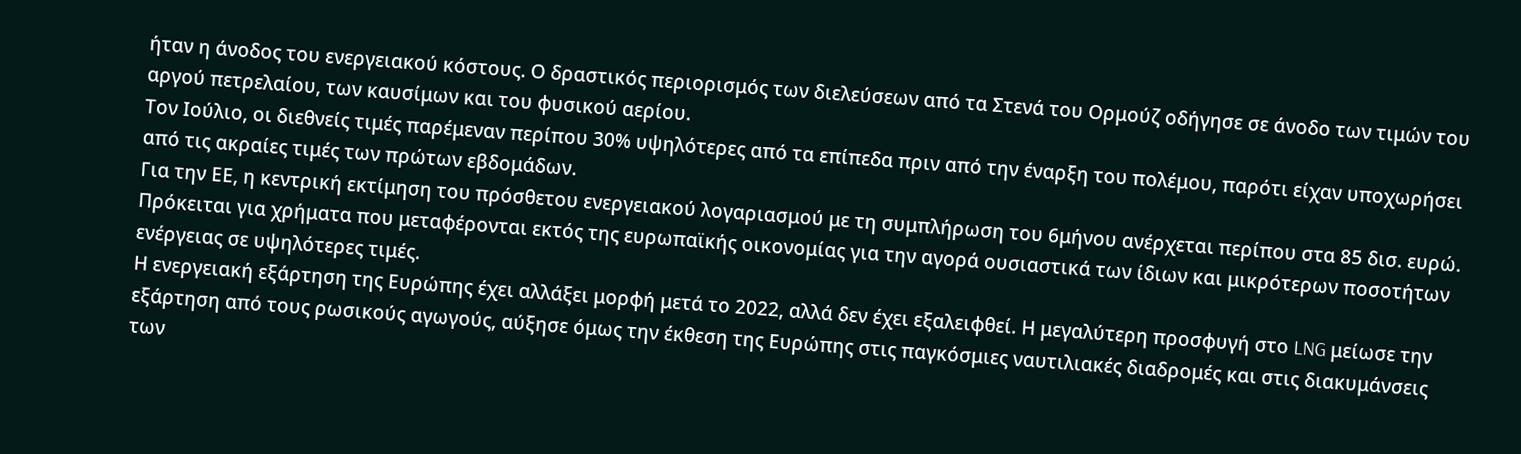ήταν η άνοδος του ενεργειακού κόστους. Ο δραστικός περιορισμός των διελεύσεων από τα Στενά του Ορμούζ οδήγησε σε άνοδο των τιμών του αργού πετρελαίου, των καυσίμων και του φυσικού αερίου.
Τον Ιούλιο, οι διεθνείς τιμές παρέμεναν περίπου 30% υψηλότερες από τα επίπεδα πριν από την έναρξη του πολέμου, παρότι είχαν υποχωρήσει από τις ακραίες τιμές των πρώτων εβδομάδων.
Για την ΕΕ, η κεντρική εκτίμηση του πρόσθετου ενεργειακού λογαριασμού με τη συμπλήρωση του 6μήνου ανέρχεται περίπου στα 85 δισ. ευρώ. Πρόκειται για χρήματα που μεταφέρονται εκτός της ευρωπαϊκής οικονομίας για την αγορά ουσιαστικά των ίδιων και μικρότερων ποσοτήτων ενέργειας σε υψηλότερες τιμές.
Η ενεργειακή εξάρτηση της Ευρώπης έχει αλλάξει μορφή μετά το 2022, αλλά δεν έχει εξαλειφθεί. Η μεγαλύτερη προσφυγή στο LNG μείωσε την εξάρτηση από τους ρωσικούς αγωγούς, αύξησε όμως την έκθεση της Ευρώπης στις παγκόσμιες ναυτιλιακές διαδρομές και στις διακυμάνσεις των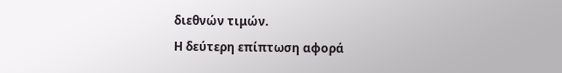διεθνών τιμών.
Η δεύτερη επίπτωση αφορά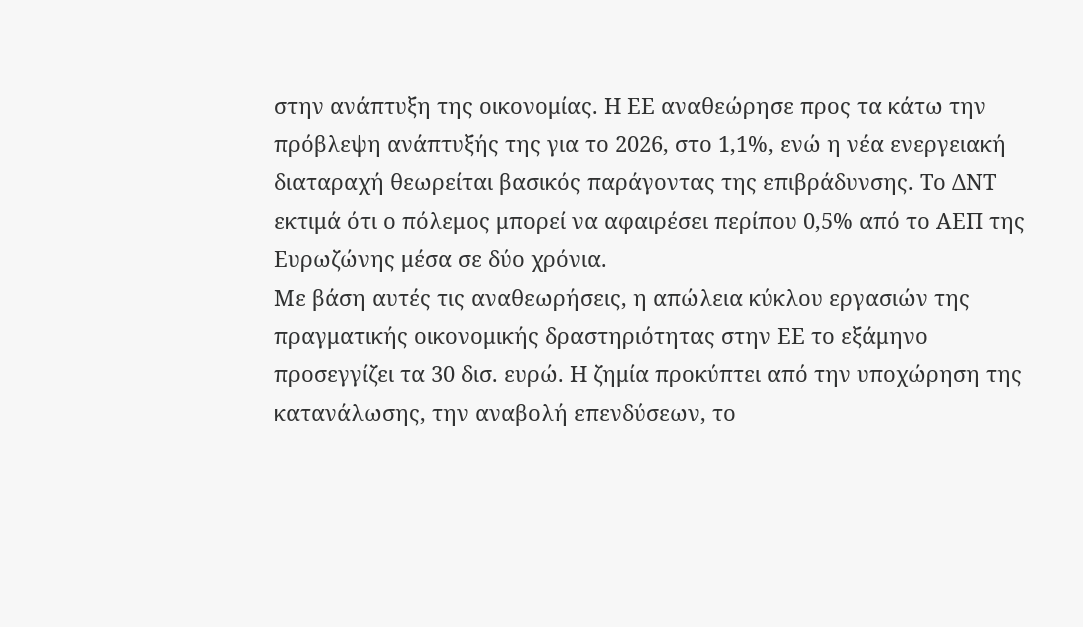στην ανάπτυξη της οικονομίας. Η ΕΕ αναθεώρησε προς τα κάτω την πρόβλεψη ανάπτυξής της για το 2026, στο 1,1%, ενώ η νέα ενεργειακή διαταραχή θεωρείται βασικός παράγοντας της επιβράδυνσης. Το ΔΝΤ εκτιμά ότι ο πόλεμος μπορεί να αφαιρέσει περίπου 0,5% από το ΑΕΠ της Ευρωζώνης μέσα σε δύο χρόνια.
Με βάση αυτές τις αναθεωρήσεις, η απώλεια κύκλου εργασιών της πραγματικής οικονομικής δραστηριότητας στην ΕΕ το εξάμηνο προσεγγίζει τα 30 δισ. ευρώ. Η ζημία προκύπτει από την υποχώρηση της κατανάλωσης, την αναβολή επενδύσεων, το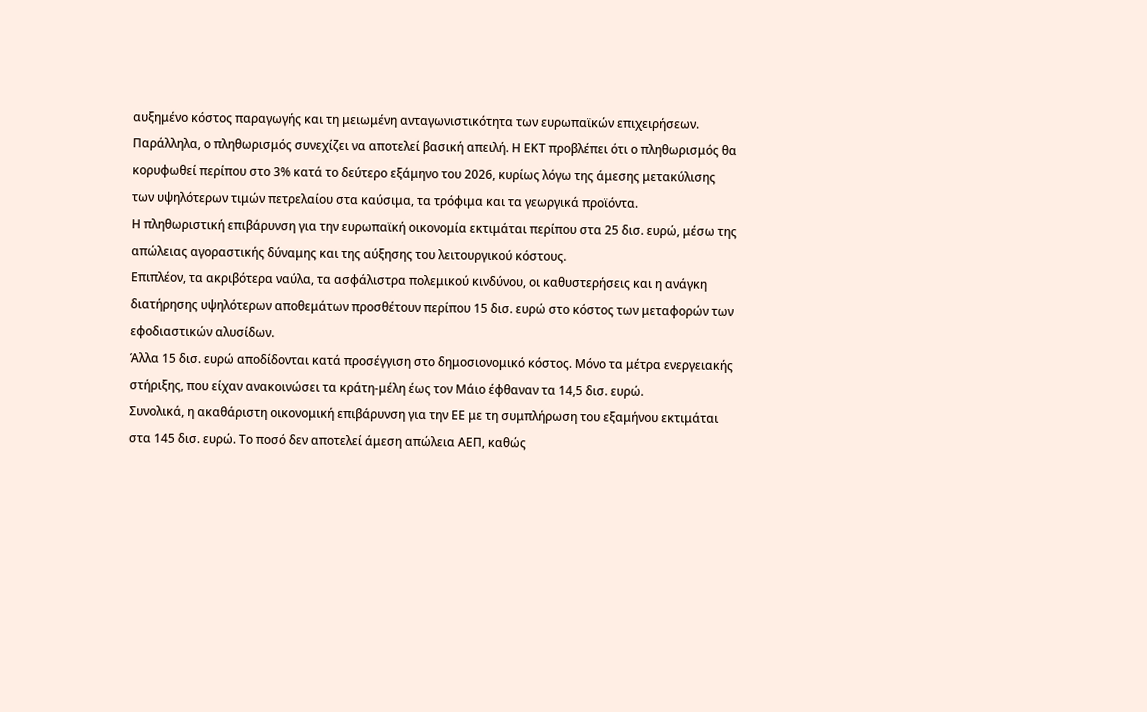αυξημένο κόστος παραγωγής και τη μειωμένη ανταγωνιστικότητα των ευρωπαϊκών επιχειρήσεων.
Παράλληλα, ο πληθωρισμός συνεχίζει να αποτελεί βασική απειλή. Η ΕΚΤ προβλέπει ότι ο πληθωρισμός θα κορυφωθεί περίπου στο 3% κατά το δεύτερο εξάμηνο του 2026, κυρίως λόγω της άμεσης μετακύλισης των υψηλότερων τιμών πετρελαίου στα καύσιμα, τα τρόφιμα και τα γεωργικά προϊόντα.
Η πληθωριστική επιβάρυνση για την ευρωπαϊκή οικονομία εκτιμάται περίπου στα 25 δισ. ευρώ, μέσω της απώλειας αγοραστικής δύναμης και της αύξησης του λειτουργικού κόστους.
Επιπλέον, τα ακριβότερα ναύλα, τα ασφάλιστρα πολεμικού κινδύνου, οι καθυστερήσεις και η ανάγκη διατήρησης υψηλότερων αποθεμάτων προσθέτουν περίπου 15 δισ. ευρώ στο κόστος των μεταφορών των εφοδιαστικών αλυσίδων.
Άλλα 15 δισ. ευρώ αποδίδονται κατά προσέγγιση στο δημοσιονομικό κόστος. Μόνο τα μέτρα ενεργειακής στήριξης, που είχαν ανακοινώσει τα κράτη-μέλη έως τον Μάιο έφθαναν τα 14,5 δισ. ευρώ.
Συνολικά, η ακαθάριστη οικονομική επιβάρυνση για την ΕΕ με τη συμπλήρωση του εξαμήνου εκτιμάται στα 145 δισ. ευρώ. Το ποσό δεν αποτελεί άμεση απώλεια ΑΕΠ, καθώς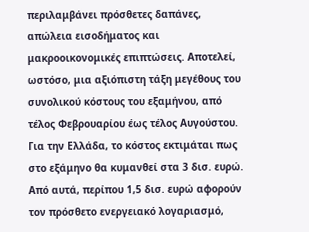περιλαμβάνει πρόσθετες δαπάνες, απώλεια εισοδήματος και μακροοικονομικές επιπτώσεις. Αποτελεί, ωστόσο, μια αξιόπιστη τάξη μεγέθους του συνολικού κόστους του εξαμήνου, από τέλος Φεβρουαρίου έως τέλος Αυγούστου.
Για την Ελλάδα, το κόστος εκτιμάται πως στο εξάμηνο θα κυμανθεί στα 3 δισ. ευρώ. Από αυτά, περίπου 1,5 δισ. ευρώ αφορούν τον πρόσθετο ενεργειακό λογαριασμό,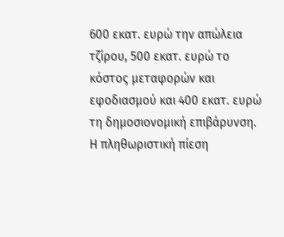600 εκατ. ευρώ την απώλεια τζίρου, 500 εκατ. ευρώ το κόστος μεταφορών και εφοδιασμού και 400 εκατ. ευρώ τη δημοσιονομική επιβάρυνση.
Η πληθωριστική πίεση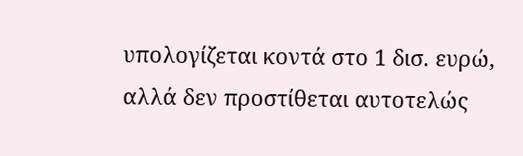υπολογίζεται κοντά στο 1 δισ. ευρώ, αλλά δεν προστίθεται αυτοτελώς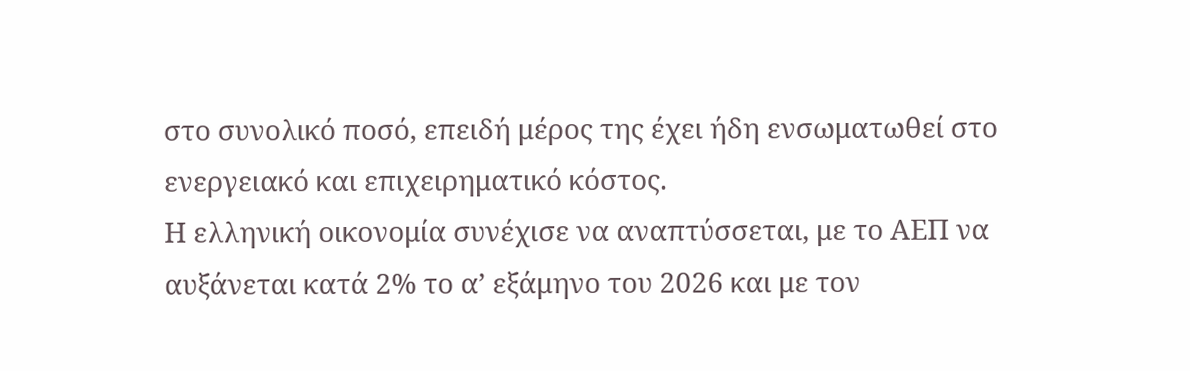στο συνολικό ποσό, επειδή μέρος της έχει ήδη ενσωματωθεί στο ενεργειακό και επιχειρηματικό κόστος.
Η ελληνική οικονομία συνέχισε να αναπτύσσεται, με το ΑΕΠ να αυξάνεται κατά 2% το α’ εξάμηνο του 2026 και με τον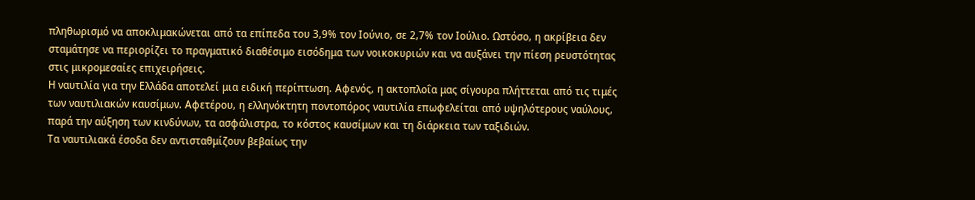πληθωρισμό να αποκλιμακώνεται από τα επίπεδα του 3,9% τον Ιούνιο, σε 2,7% τον Ιούλιο. Ωστόσο, η ακρίβεια δεν σταμάτησε να περιορίζει το πραγματικό διαθέσιμο εισόδημα των νοικοκυριών και να αυξάνει την πίεση ρευστότητας στις μικρομεσαίες επιχειρήσεις.
Η ναυτιλία για την Ελλάδα αποτελεί μια ειδική περίπτωση. Αφενός, η ακτοπλοΐα μας σίγουρα πλήττεται από τις τιμές των ναυτιλιακών καυσίμων. Αφετέρου, η ελληνόκτητη ποντοπόρος ναυτιλία επωφελείται από υψηλότερους ναύλους, παρά την αύξηση των κινδύνων, τα ασφάλιστρα, το κόστος καυσίμων και τη διάρκεια των ταξιδιών.
Τα ναυτιλιακά έσοδα δεν αντισταθμίζουν βεβαίως την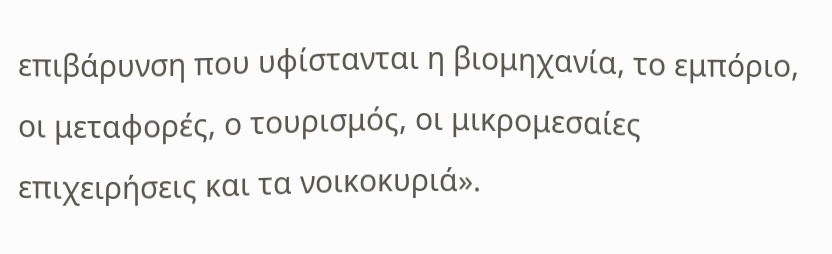επιβάρυνση που υφίστανται η βιομηχανία, το εμπόριο, οι μεταφορές, ο τουρισμός, οι μικρομεσαίες επιχειρήσεις και τα νοικοκυριά».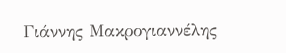Γιάννης Μακρογιαννέλης